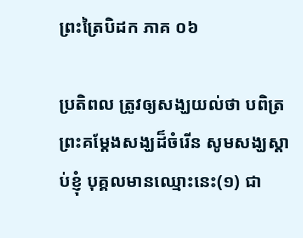ព្រះត្រៃបិដក ភាគ ០៦

ប្រតិពល ត្រូវឲ្យសង្ឃយល់ថា បពិត្រព្រះគម្តែងសង្ឃដ៏ចំរើន សូមសង្ឃស្តាប់ខ្ញុំ បុគ្គលមានឈ្មោះនេះ(១) ជា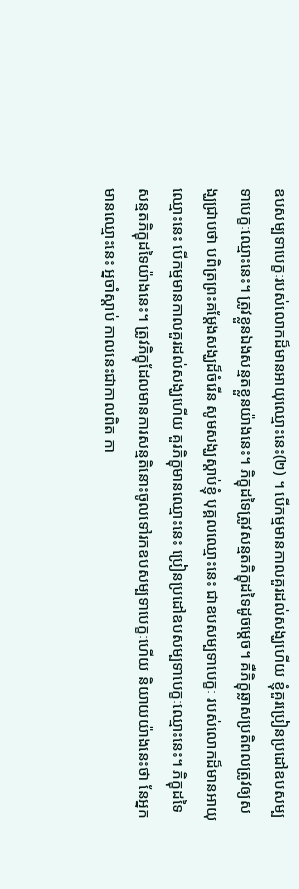ឧបសម្បទាបេក្ខៈរបស់លោកដ៏មានអាយុឈ្មោះនេះ(២) ។ បើកម្មមានកាលគួរដល់សង្ឃហើយ ខ្ញុំគួរប្រៀនប្រដៅឧបសម្បទាបេក្ខៈឈ្មោះនេះ។ ត្រូវខ្លួនឯងសន្មតខ្លួនយ៉ាងនេះ។ ភិក្ខុដទៃត្រូវសន្មតភិក្ខុដទៃដូចម្តេច។ គឺភិក្ខុឆ្លាសប្រតិពលត្រូវឲ្យសង្ឃជ្រាបថា បពិត្រព្រះគម្តែងសង្ឃដ៏ចំរើន សូមសង្ឃស្តាប់ខ្ញុំ បុគ្គលឈ្មោះនេះ ជាឧបសម្បទាបេក្ខៈ របស់លោកដ៏មានអាយុឈ្មោះនេះ បើកម្មមានកាលគួរដល់សង្ឃហើយ គួរភិក្ខុមានឈ្មោះនេះ ប្រៀនប្រដៅឧបសម្បទាបេក្ខៈឈ្មោះនេះ។ ភិក្ខុដទៃសន្មតភិក្ខុដទៃយ៉ាងនេះ។ ត្រូវភិក្ខុដែលមានការសន្មតិនោះចូលទៅរកឧបសម្បទាបេក្ខៈហើយ និយាយយ៉ាងនេះថា នែអ្នកមានឈ្មោះនេះ អ្នចាំស្តាប់ កាលនេះជាកាលពិត កា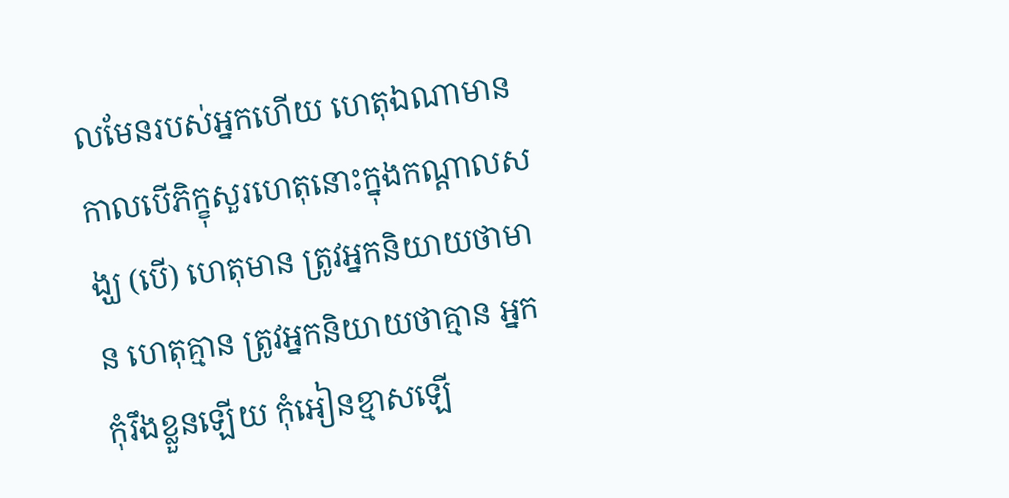លមែនរបស់អ្នកហើយ ហេតុឯណាមានកាលបើភិក្ខុសួរហេតុនោះក្នុងកណ្តាលសង្ឃ (បើ) ហេតុមាន ត្រូវអ្នកនិយាយថាមាន ហេតុគ្មាន ត្រូវអ្នកនិយាយថាគ្មាន អ្នកកុំរឹងខ្លួនឡើយ កុំអៀនខ្មាសឡើ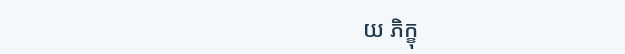យ ភិក្ខុ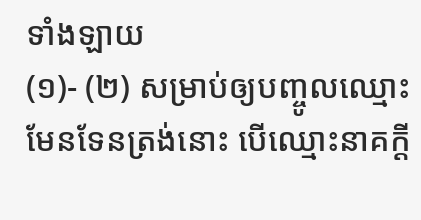ទាំងឡាយ
(១)- (២) សម្រាប់ឲ្យបញ្ចូលឈ្មោះមែនទែនត្រង់នោះ បើឈ្មោះនាគក្តី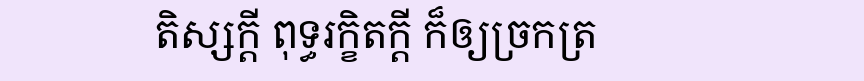តិស្សក្តី ពុទ្ធរក្ខិតក្តី ក៏ឲ្យច្រកត្រ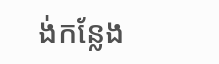ង់កន្លែង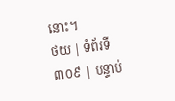នោះ។
ថយ | ទំព័រទី ៣០៩ | បន្ទាប់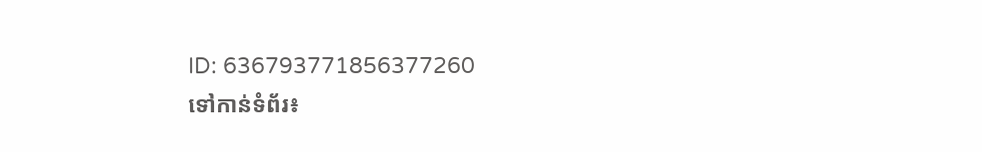ID: 636793771856377260
ទៅកាន់ទំព័រ៖